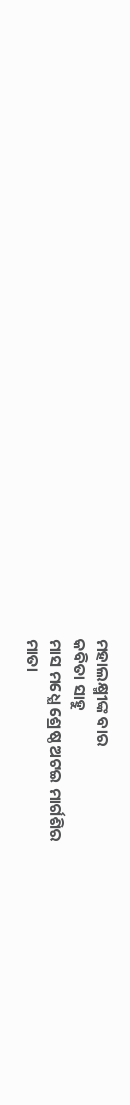ମହାଲକ୍ଷ୍ମୀଙ୍କ ବାର
କବିତା ସାହୁ
ମାସ ମଧ୍ଯେ ଶ୍ରେଷ୍ଠ ଅଟଇ ମାର୍ଗଶିର
ମାତା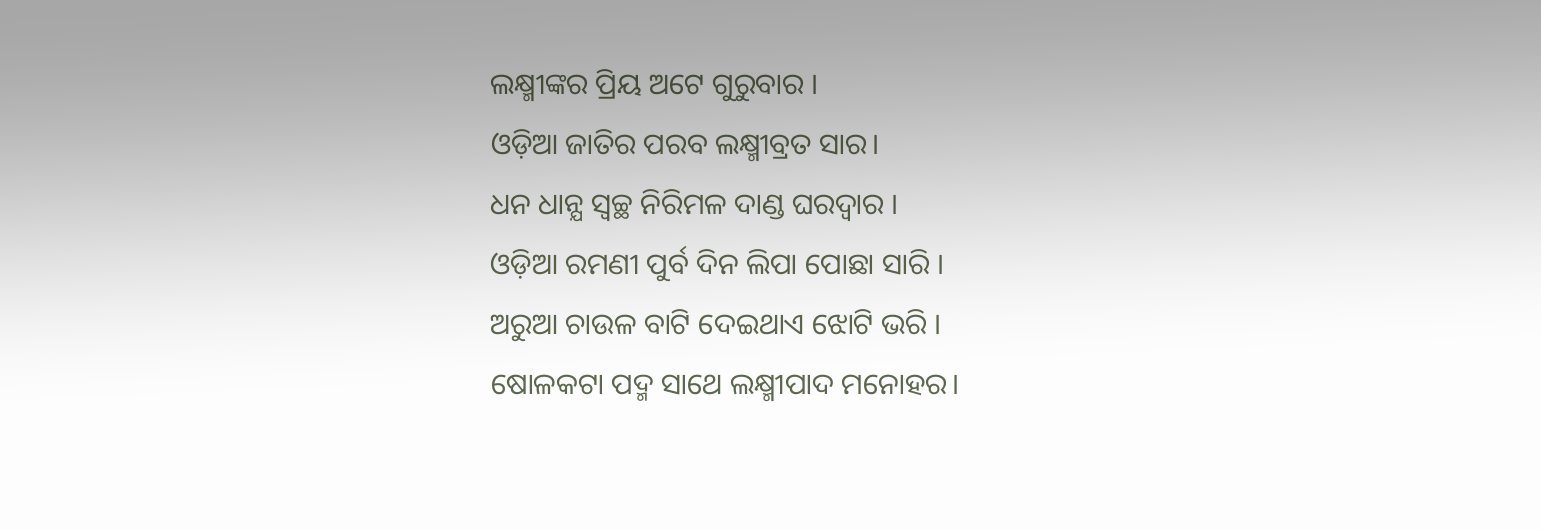ଲକ୍ଷ୍ମୀଙ୍କର ପ୍ରିୟ ଅଟେ ଗୁରୁବାର ।
ଓଡ଼ିଆ ଜାତିର ପରବ ଲକ୍ଷ୍ମୀବ୍ରତ ସାର।
ଧନ ଧାନ୍ଯ ସ୍ବଚ୍ଛ ନିରିମଳ ଦାଣ୍ଡ ଘରଦ୍ବାର ।
ଓଡ଼ିଆ ରମଣୀ ପୁର୍ବ ଦିନ ଲିପା ପୋଛା ସାରି ।
ଅରୁଆ ଚାଉଳ ବାଟି ଦେଇଥାଏ ଝୋଟି ଭରି ।
ଷୋଳକଟା ପଦ୍ମ ସାଥେ ଲକ୍ଷ୍ମୀପାଦ ମନୋହର।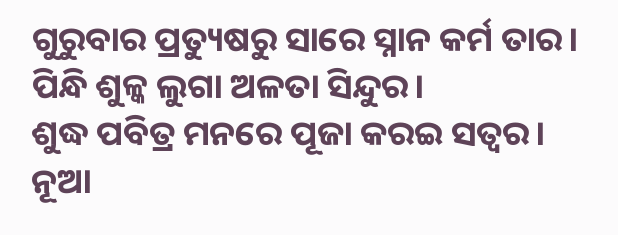ଗୁରୁବାର ପ୍ରତ୍ୟୁଷରୁ ସାରେ ସ୍ନାନ କର୍ମ ତାର।
ପିନ୍ଧି ଶୁଳ୍କ ଲୁଗା ଅଳତା ସିନ୍ଦୁର।
ଶୁଦ୍ଧ ପବିତ୍ର ମନରେ ପୂଜା କରଇ ସତ୍ବର।
ନୂଆ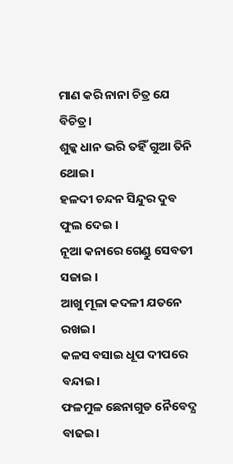ମାଣ କରି ନାନା ଚିତ୍ର ଯେ ବିଚିତ୍ର।
ଶୁଳ୍କ ଧାନ ଭରି ତହିଁ ଗୁଆ ତିନି ଥୋଇ।
ହଳଦୀ ଚନ୍ଦନ ସିନ୍ଦୁର ଦୁବ ଫୁଲ ଦେଇ ।
ନୂଆ କନାରେ ଗେଣ୍ଡୁ ସେବତୀ ସଜାଇ ।
ଆଖୁ ମୂଳା କଦଳୀ ଯତନେ ରଖଇ।
କଳସ ବସାଇ ଧୂପ ଦୀପରେ ବନ୍ଦାଇ।
ଫଳମୁଳ ଛେନାଗୁଡ ନୈବେଦ୍ଯ ବାଢଇ।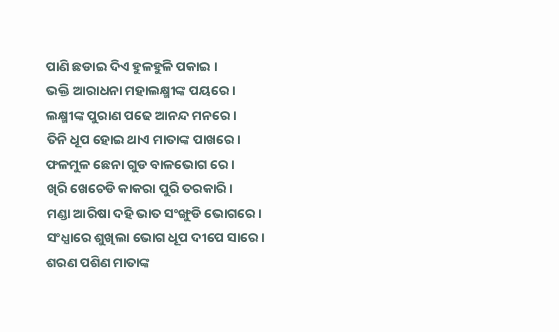ପାଣି ଛଡାଇ ଦିଏ ହୁଳହୁଳି ପକାଇ ।
ଭକ୍ତି ଆରାଧନା ମହାଲକ୍ଷ୍ମୀଙ୍କ ପୟରେ।
ଲକ୍ଷ୍ମୀଙ୍କ ପୁରାଣ ପଢେ ଆନନ୍ଦ ମନରେ।
ତିନି ଧୂପ ହୋଇ ଥାଏ ମାତାଙ୍କ ପାଖରେ।
ଫଳମୁଳ ଛେନା ଗୁଡ ବାଳଭୋଗ ରେ ।
ଖିରି ଖେଚେଡି କାକରା ପୁରି ତରକାରି।
ମଣ୍ଡା ଆରିଷା ଦହି ଭାତ ସଂଙ୍ଖୁଡି ଭୋଗରେ।
ସଂଧ୍ଯାରେ ଶୁଖିଲା ଭୋଗ ଧୂପ ଦୀପେ ସାରେ।
ଶରଣ ପଶିଣ ମାତାଙ୍କ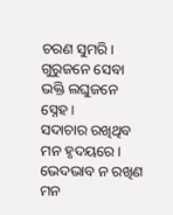ଚରଣ ସୁମରି।
ଗୁରୁଜନେ ସେବା ଭକ୍ତି ଲଘୁଜନେ ସ୍ନେହ।
ସଦାଚାର ରଖିଥିବ ମନ ହୃଦୟରେ।
ଭେଦଭାବ ନ ରଖିଣ ମନ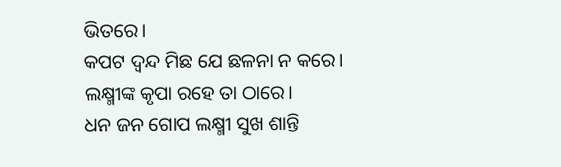ଭିତରେ।
କପଟ ଦ୍ବନ୍ଦ ମିଛ ଯେ ଛଳନା ନ କରେ।
ଲକ୍ଷ୍ମୀଙ୍କ କୃପା ରହେ ତା ଠାରେ।
ଧନ ଜନ ଗୋପ ଲକ୍ଷ୍ମୀ ସୁଖ ଶାନ୍ତି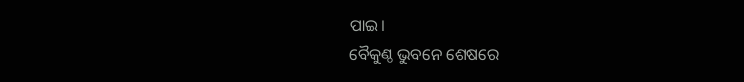ପାଇ।
ବୈକୁଣ୍ଠ ଭୁବନେ ଶେଷରେ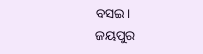ବସଇ।
ଜୟପୁର